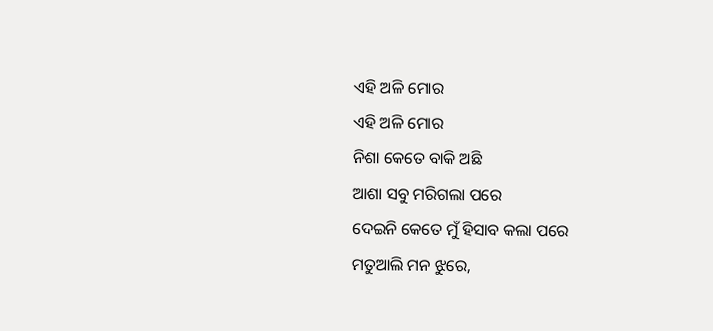ଏହି ଅଳି ମୋର
ଏହି ଅଳି ମୋର
ନିଶା କେତେ ବାକି ଅଛି
ଆଶା ସବୁ ମରିଗଲା ପରେ
ଦେଇନି କେତେ ମୁଁ ହିସାବ କଲା ପରେ
ମତୁଆଲି ମନ ଝୁରେ,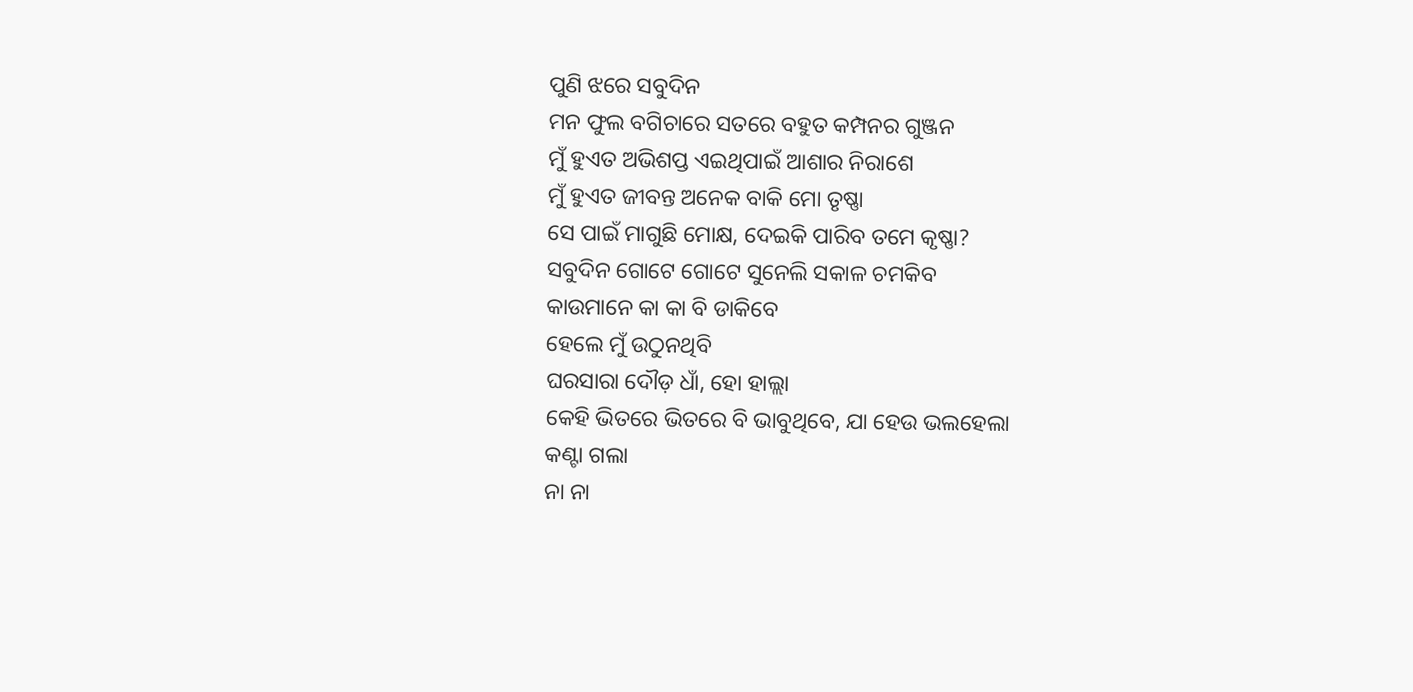ପୁଣି ଝରେ ସବୁଦିନ
ମନ ଫୁଲ ବଗିଚାରେ ସତରେ ବହୁତ କମ୍ପନର ଗୁଞ୍ଜନ
ମୁଁ ହୁଏତ ଅଭିଶପ୍ତ ଏଇଥିପାଇଁ ଆଶାର ନିରାଶେ
ମୁଁ ହୁଏତ ଜୀବନ୍ତ ଅନେକ ବାକି ମୋ ତୃଷ୍ଣା
ସେ ପାଇଁ ମାଗୁଛି ମୋକ୍ଷ, ଦେଇକି ପାରିବ ତମେ କୃଷ୍ଣା?
ସବୁଦିନ ଗୋଟେ ଗୋଟେ ସୁନେଲି ସକାଳ ଚମକିବ
କାଉମାନେ କା କା ବି ଡାକିବେ
ହେଲେ ମୁଁ ଉଠୁନଥିବି
ଘରସାରା ଦୌଡ଼ ଧାଁ, ହୋ ହାଲ୍ଲା
କେହି ଭିତରେ ଭିତରେ ବି ଭାବୁଥିବେ, ଯା ହେଉ ଭଲହେଲା
କଣ୍ଟା ଗଲା
ନା ନା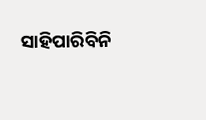ସାହିପାରିବିନି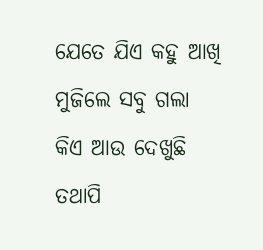ଯେତେ ଯିଏ କହୁ ଆଖି ମୁଜିଲେ ସବୁ ଗଲା
କିଏ ଆଉ ଦେଖୁଛି
ତଥାପି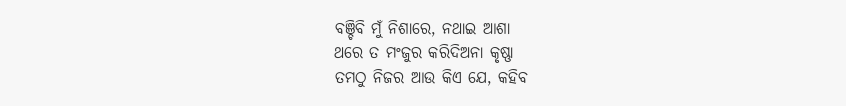ବଞ୍ଚିବି ମୁଁ ନିଶାରେ, ନଥାଇ ଆଶା
ଥରେ ତ ମଂଜୁର କରିଦିଅନା କୃଷ୍ଣା
ତମଠୁ ନିଜର ଆଉ କିଏ ଯେ, କହିବ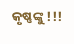କୃଷ୍ଣଙ୍କୁ !!!